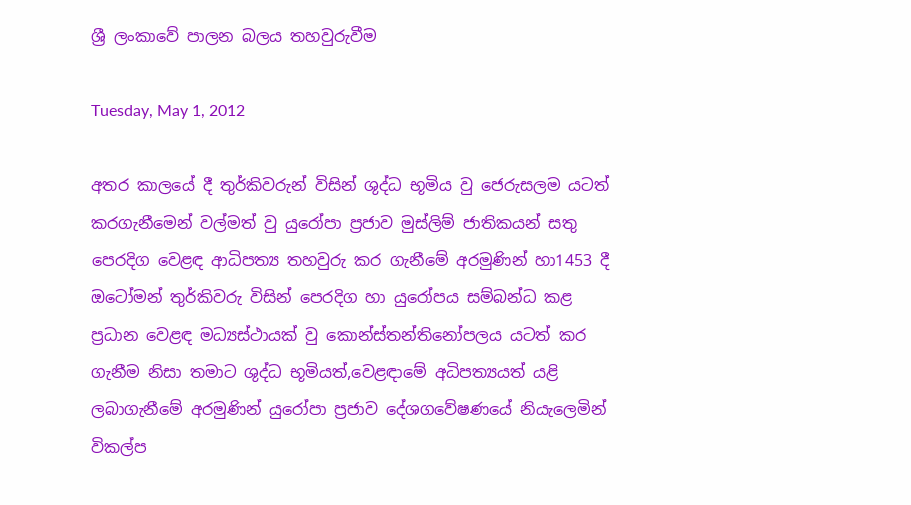ශ්‍රී ලංකාවේ පාලන බලය තහවුරුවීම

Tuesday, May 1, 2012

අතර කාලයේ දී තුර්කිවරුන් විසින් ශුද්ධ භූමිය වු ජෙරුසලම යටත් කරගැනීමෙන් වල්මත් වු යුරෝපා ප්‍රජාව මුස්ලිම් ජාතිකයන් සතු පෙරදිග වෙළඳ ආධිපත්‍ය තහවුරු කර ගැනීමේ අරමුණින් හා1453 දී ඔටෝමන් තුර්කිවරු විසින් පෙරදිග හා යුරෝපය සම්බන්ධ කළ ප්‍රධාන වෙළඳ මධ්‍යස්ථායක් වු කොන්ස්තන්තිනෝපලය යටත් කර ගැනීම නිසා තමාට ශුද්ධ භූමියත්,වෙළඳාමේ අධිපත්‍යයත් යළි ලබාගැනීමේ අරමුණින් යුරෝපා ප්‍රජාව දේශගවේෂණයේ නියැලෙමින් විකල්ප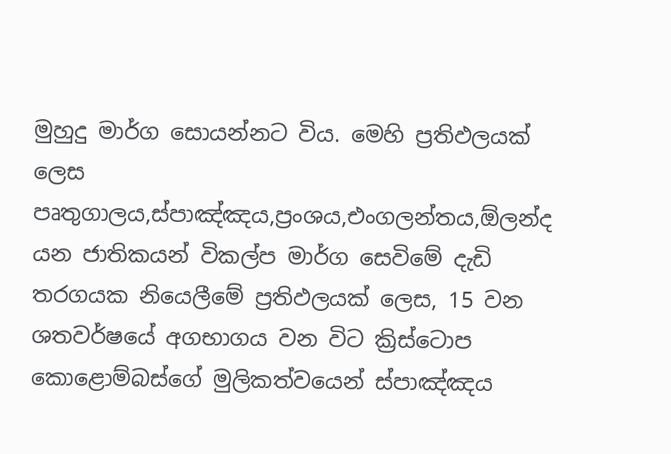මුහුදු මාර්ග සොයන්නට විය. මෙහි ප්‍රතිඵලයක් ලෙස පෘතුගාලය,ස්පාඤ්ඤය,ප්‍රංශය,එංගලන්තය,ඕලන්ද යන ජාතිකයන් විකල්ප මාර්ග සෙවිමේ දැඩි තරගයක නියෙලීමේ ප්‍රතිඵලයක් ලෙස, 15 වන ශතවර්ෂයේ අගභාගය වන විට ක්‍රිස්ටොප කොළොම්බස්ගේ මුලිකත්වයෙන් ස්පාඤ්ඤය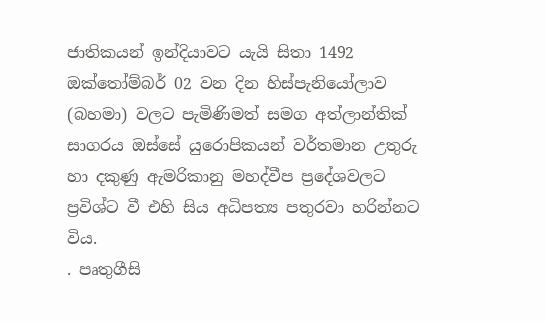ජාතිකයන් ඉන්දියාවට යැයි සිතා 1492 ඔක්තෝම්බර් 02 වන දින හිස්පැනියෝලාව (බහමා) වලට පැමිණිමත් සමග අත්ලාන්තික් සාගරය ඔස්සේ යුරොපිකයන් වර්තමාන උතුරු හා දකුණු ඇමරිකානු මහද්වීප ප්‍රදේශවලට ප්‍රවිශ්ට වී එහි සිය අධිපත්‍ය පතුරවා හරින්නට විය.
. පෘතුගීසි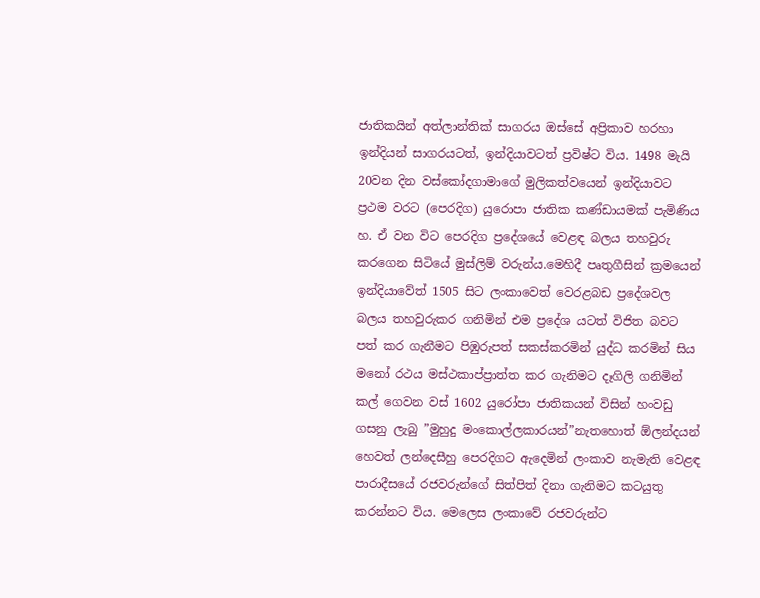ජාතිකයින් අත්ලාන්තික් සාගරය ඔස්සේ අප්‍රිකාව හරහා ඉන්දියන් සාගරයටත්, ඉන්දියාවටත් ප්‍රවිෂ්ට විය. 1498 මැයි 20වන දින වස්කෝදගාමාගේ මුලිකත්වයෙන් ඉන්දියාවට ප්‍රථම වරට (පෙරදිග) යුරොපා ජාතික කණ්ඩායමක් පැමිණිය හ. ඒ වන විට පෙරදිග ප්‍රදේශයේ වෙළඳ බලය තහවුරු කරගෙන සිටියේ මුස්ලිම් වරුන්ය.මෙහිදී පෘතුගීසින් ක්‍රමයෙන් ඉන්දියාවේත් 1505 සිට ලංකාවෙත් වෙරළබඩ ප්‍රදේශවල බලය තහවුරුකර ගනිමින් එම ප්‍රදේශ යටත් විජිත බවට පත් කර ගැනීමට පිඹුරුපත් සකස්කරමින් යුද්ධ කරමින් සිය මනෝ රථය මස්ථකාප්ප්‍රාත්ත කර ගැනිමට දෑගිලි ගනිමින් කල් ගෙවන වස් 1602 යුරෝපා ජාතිකයන් විසින් හංවඩු ගසනු ලැබු ”මුහුදු මංකොල්ලකාරයන්”නැතහොත් ඕලන්දයන් හෙවත් ලන්දෙසීහු පෙරදිගට ඇදෙමින් ලංකාව නැමැති වෙළඳ පාරාදීසයේ රජවරුන්ගේ සිත්පිත් දිනා ගැනිමට කටයුතු කරන්නට විය. මෙලෙස ලංකාවේ රජවරුන්ට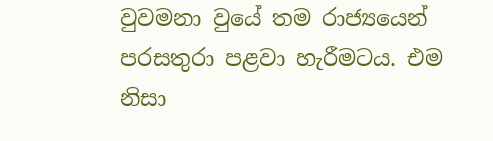වුවමනා වුයේ තම රාජ්‍යයෙන් පරසතුරා පළවා හැරීමටය. එම නිසා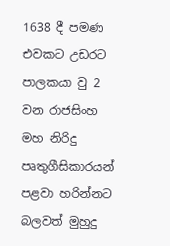1638 දී පමණ එවකට උඩරට පාලකයා වු 2 වන රාජසිංහ මහ නිරිදු පෘතුගීසිකාරයන් පළවා හරින්නට බලවත් මුහුදු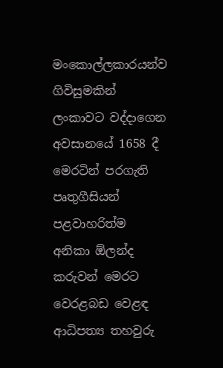මංකොල්ලකාරයන්ව ගිවිසුමකින් ලංකාවට වද්දාගෙන අවසානයේ 1658 දී මෙරටින් පරගැති පෘතුගීසියන් පළවාහරිත්ම අනිකා ඕලන්ද කරුවන් මෙරට වෙරළබඩ වෙළඳ ආධිපත්‍ය තහවුරු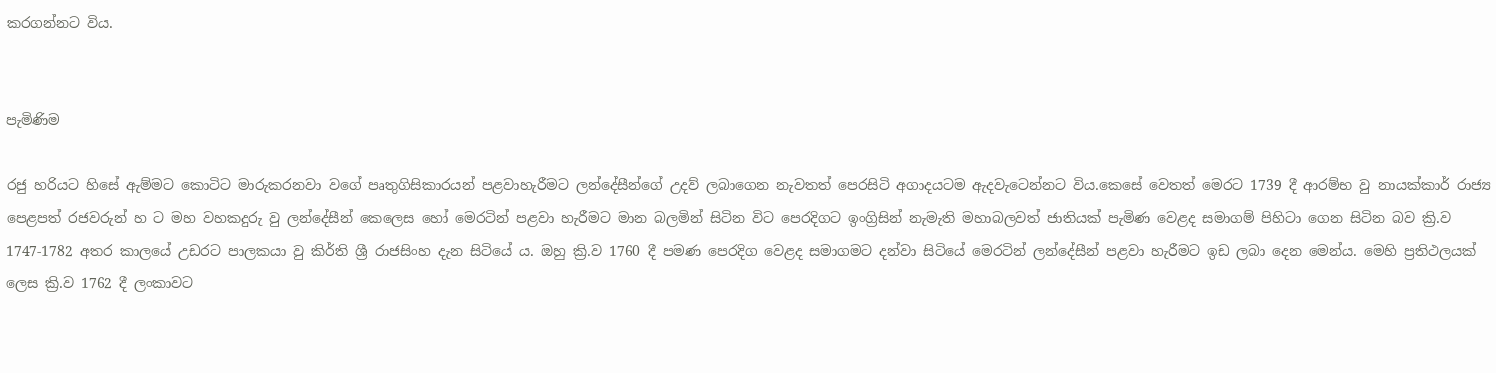කරගන්නට විය.


පැමිණිම

රජු හරියට හිසේ ඇම්මට කොටිට මාරුකරනවා වගේ පෘතුගිසිකාරයන් පළවාහැරීමට ලන්දේසීන්ගේ උදව් ලබාගෙන නැවතත් පෙරසිටි අගාදයටම ඇදවැටෙන්නට විය.කෙසේ වෙතත් මෙරට 1739 දී ආරම්භ වු නායක්කාර් රාජ්‍ය පෙළපත් රජවරුන් හ ට මහ වහකදුරු වු ලන්දේසීන් කෙලෙස හෝ මෙරටින් පළවා හැරීමට මාන බලමින් සිටින විට පෙරදිගට ඉංග්‍රිසින් නැමැති මහාබලවත් ජාතියක් පැමිණ වෙළද සමාගම් පිහිටා ගෙන සිටින බව ක්‍රි.ව 1747‐1782 අතර කාලයේ උඩරට පාලකයා වු කිර්ති ශ්‍රී රාජසිංහ දැන සිටියේ ය. ඔහු ක්‍රි.ව 1760 දී පමණ පෙරදිග වෙළද සමාගමට දන්වා සිටියේ මෙරටින් ලන්දේසීන් පළවා හැරීමට ඉඩ ලබා දෙන මෙන්ය. මෙහි ප්‍රතිථලයක් ලෙස ක්‍රි.ව 1762 දී ලංකාවට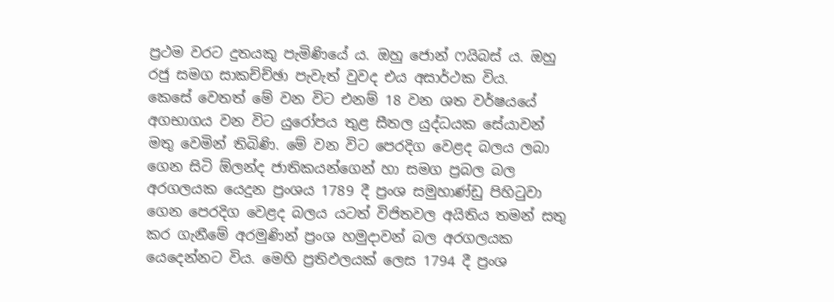ප්‍රථම වරට දුතයකු පැමිණියේ ය. ඔහු ජොන් ෆයිබස් ය. ඔහු රජු සමග සාකච්ච්ඡා පැවැත් වුවද එය අසාර්ථක විය.
කෙසේ වෙතත් මේ වන විට එනම් 18 වන ශත වර්ෂයයේ අගභාගය වන විට යුරෝපය තුළ සීතල යුද්ධයක සේයාවන් මතු වෙමින් තිබිණි. මේ වන විට පෙරදිග වෙළද බලය ලබා ගෙන සිටි ඕලන්ද ජාතිකයන්ගෙන් හා සමග ප්‍රබල බල අරගලයක යෙදුන ප්‍රංශය 1789 දී ප්‍රංශ සමුහාණ්ඩු පිහිටුවා ගෙන පෙරදිග වෙළද බලය යටත් විජිතවල අයිතිය තමන් සතු කර ගැනීමේ අරමුණින් ප්‍රංශ හමුදාවන් බල අරගලයක යෙදෙන්නට විය. මෙහි ප්‍රතිඵලයක් ලෙස 1794 දී ප්‍රංශ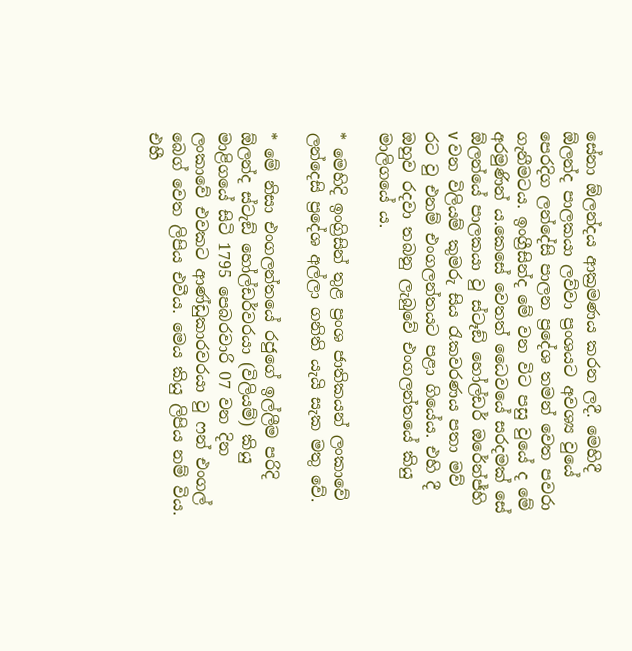සේනා ඕලන්දය ආක්‍රමණය කරන ලදී. මෙහිදී ඕලන්ද පාලකයා ලව්වා ප්‍රංශයට අවශ්‍ය වුයේ පෙරදිග ලන්දේසි පාලන ප්‍රදේශ තමන් වෙත පවරා ගැනීමටය. ඉංග්‍රීසින්ද මේ වන විට පසු වුයේ ද මේ අරමුණින් ය.කෙසේ වෙතත් ධෛවයේ සරදමක් සේ ඕලන්යේ පාලකයා වු ස්ටෑඞ් හෝල්ඩර් ඔරේන්ජ්හි v වන විලියම් කුමරු සිය රැකවරණය පතා මව් රට වු එනම් එංගලන්තයට පළා ගියේය. එහි දී ඔහුව රදවා තබනු ලැබුවේ එංගලන්තයේ කියු මාලිගයේ ය.

* මෙහිදි ඉංග්‍රිසින් තුළ ප්‍රංශ ජාතිකයන් ලංකාවේ ලන්දෙසි ප්‍රදේශ අල්ලා ගනිති යැයි සැක මතු වේ.

* මේ නිසා එංගලන්තයේ රජුගේ ඉල්ලීම පරිදි ඕලන්ද ස්ටැඞ් හෝල්ඩර්වරයා (විලියම්) කියු මාළිගයේ සිටි 1795 පෙබරවාරි 07 වන දින ලංකාවේ එවකට ආණ්ඩුකාරවරයා වු ෆන් එංගල් බෙග් වෙත ලිපිය එවීය. මෙය කියු ලිපිය නම් විය.
එහී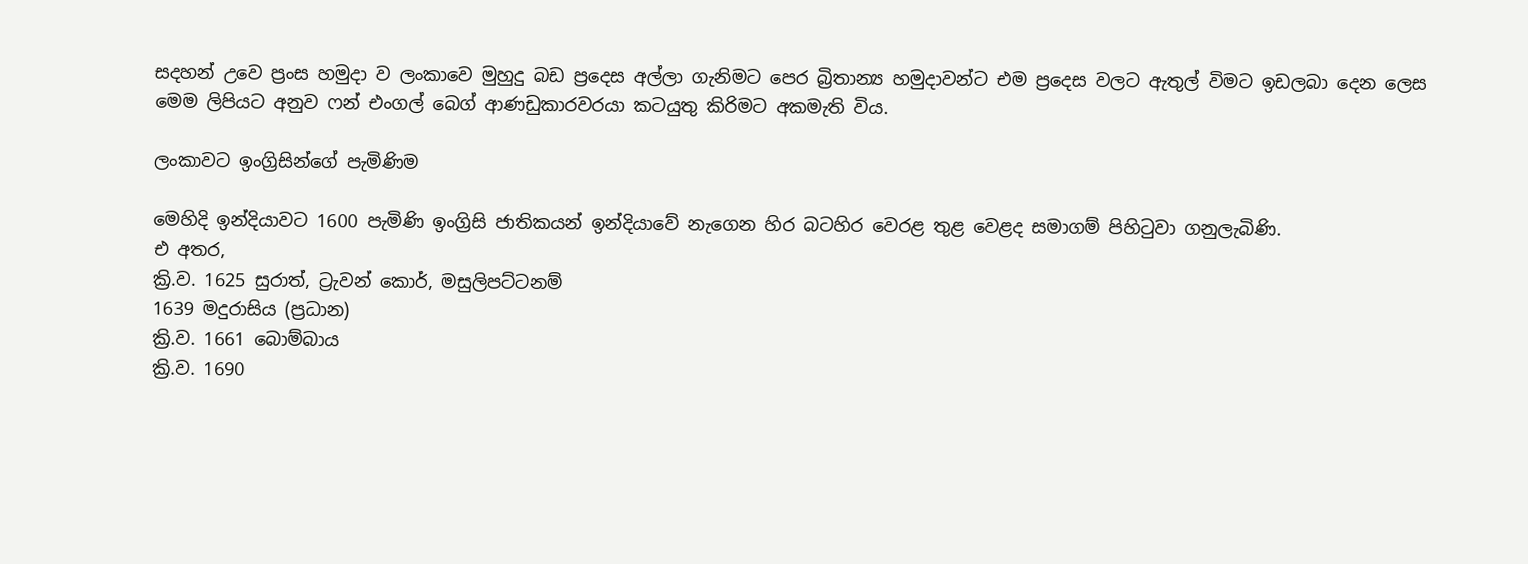සදහන් උවෙ ප්‍රංස හමුදා ව ලංකාවෙ මුහුදු බඩ ප්‍රදෙස අල්ලා ගැනිමට පෙර බ්‍රිතාන්‍ය හමුදාවන්ට එම ප්‍රදෙස වලට ඇතුල් විමට ඉඩලබා දෙන ලෙස
මෙම ලිපියට අනුව ෆන් එංගල් බෙග් ආණඩුකාරවරයා කටයුතු කිරිමට අකමැති විය.

ලංකාවට ඉංග්‍රිසින්ගේ පැමිණිම

මෙහිදි ඉන්දියාවට 1600 පැමිණි ඉංග්‍රිසි ජාතිකයන් ඉන්දියාවේ නැගෙන හිර බටහිර වෙරළ තුළ වෙළද සමාගම් පිහිටුවා ගනුලැබිණි.
එ අතර,
ක්‍රි.ව. 1625 සුරාත්, ට්‍රැවන් කොර්, මසුලිපට්ටනම්
1639 මදුරාසිය (ප්‍රධාන)
ක්‍රි.ව. 1661 බොම්බාය
ක්‍රි.ව. 1690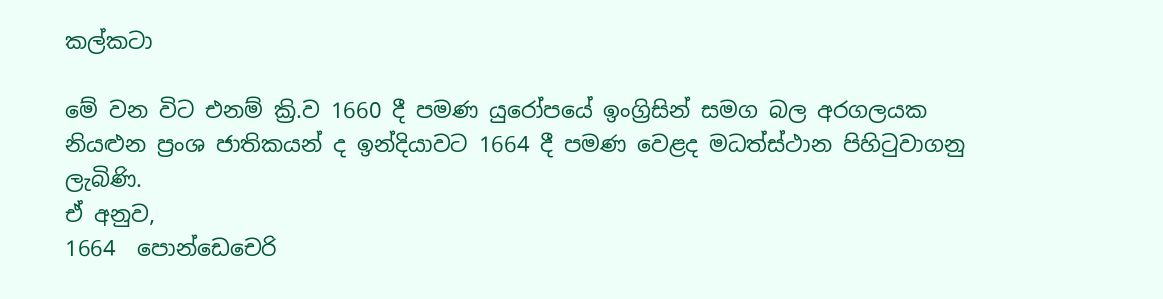කල්කටා

මේ වන විට එනම් ක්‍රි.ව 1660 දී පමණ යුරෝපයේ ඉංග්‍රිසින් සමග බල අරගලයක නියළුන ප්‍රංශ ජාතිකයන් ද ඉන්දියාවට 1664 දී පමණ වෙළද මධත්‍ස්ථාන පිහිටුවාගනු ලැබිණි.
ඒ අනුව,
1664  පොන්ඩෙචෙරි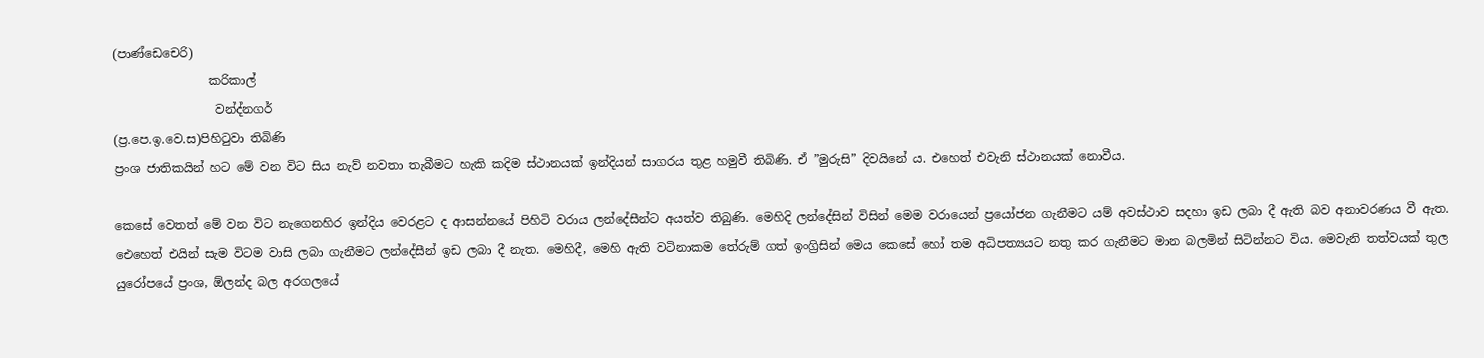(පාණ්ඩෙචෙරි)
                කරිකාල්
                 වන්ද්නගර්
(ප්‍ර.පෙ.ඉ.වෙ.ස)පිහිටුවා තිබිණි
ප්‍රංශ ජාතිකයින් හට මේ වන විට සිය නැව් නවතා තැබීමට හැකි කදිම ස්ථානයක් ඉන්දියන් සාගරය තුළ හමුවී තිබිණි. ඒ ”මුරුසි” දිවයිනේ ය. එහෙත් එවැනි ස්ථානයක් නොවීය.

කෙසේ වෙතත් මේ වන විට නැගෙනහිර ඉන්දිය වෙරළට ද ආසන්නයේ පිහිටි වරාය ලන්දේසීන්ට අයත්ව තිබුණි. මෙහිදි ලන්දේසින් විසින් මෙම වරායෙන් ප්‍රයෝජන ගැනීමට යම් අවස්ථාව සදහා ඉඩ ලබා දී ඇති බව අනාවරණය වී ඇත. ඓහෙත් එයින් සැම විටම වාසි ලබා ගැනීමට ලන්දේසීන් ඉඩ ලබා දී නැත. මෙහිදී, මෙහි ඇති වටිනාකම තේරුම් ගත් ඉංග්‍රිසින් මෙය කෙසේ හෝ තම අධිපත්‍යයට නතු කර ගැනීමට මාන බලමින් සිටින්නට විය. මෙවැනි තත්වයක් තුල යුරෝපයේ ප්‍රංශ, ඕලන්ද බල අරගලයේ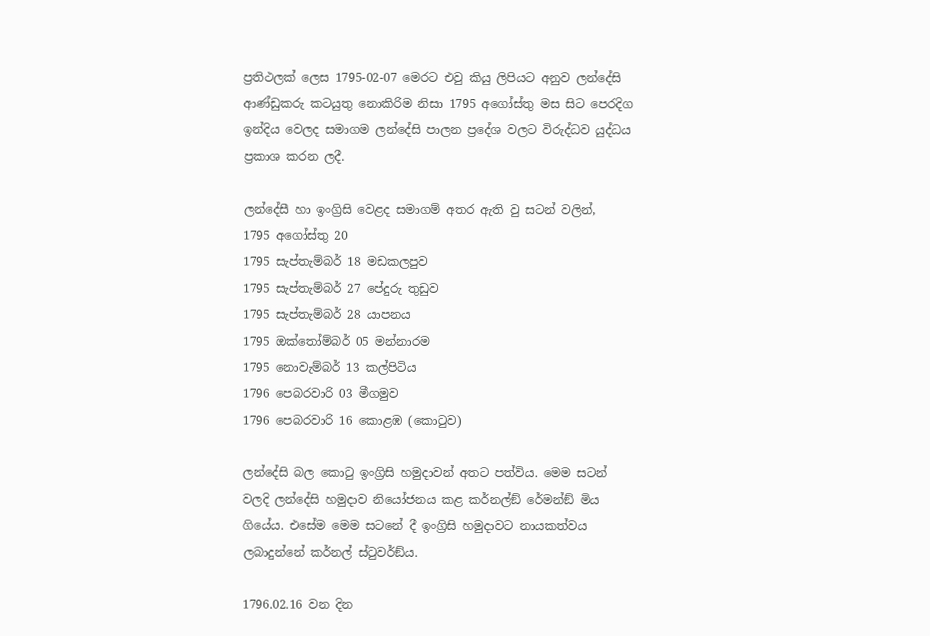ප්‍රතිථලක් ලෙස 1795-02-07 මෙරට එවු කියු ලිපියට අනුව ලන්දේසි ආණ්ඩුකරු කටයුතු නොකිරිම නිසා 1795 අගෝස්තු මස සිට පෙරදිග ඉන්දිය වෙලද සමාගම ලන්දේසි පාලන ප්‍රදේශ වලට විරුද්ධව යුද්ධය ප්‍රකාශ කරන ලදී.

ලන්දේසී හා ඉංග්‍රිසි වෙළද සමාගම් අතර ඇති වු සටන් වලින්,
1795 අගෝස්තු 20
1795 සැප්තැම්බර් 18 මඩකලපුව
1795 සැප්තැම්බර් 27 පේදුරු තුඩුව
1795 සැප්තැම්බර් 28 යාපනය
1795 ඔක්තෝම්බර් 05 මන්නාරම
1795 නොවැම්බර් 13 කල්පිටිය
1796 පෙබරවාරි 03 මීගමුව
1796 පෙබරවාරි 16 කොළඹ (කොටුව)

ලන්දේසි බල කොටු ඉංග්‍රිසි හමුදාවන් අතට පත්විය. මෙම සටන් වලදි ලන්දේසි හමුදාව නියෝජනය කළ කර්නල්ඞ් රේමන්ඞ් මිය ගියේය. එසේම මෙම සටනේ දී ඉංග්‍රිසි හමුදාවට නායකත්වය ලබාදුන්නේ කර්නල් ස්ටුවර්ඞ්ය.

1796.02.16 වන දින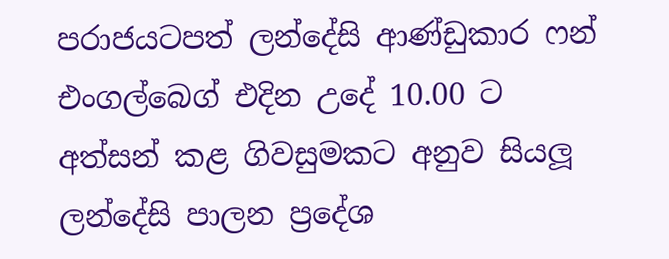පරාජයටපත් ලන්දේසි ආණ්ඩුකාර ෆන් එංගල්බෙග් එදින උදේ 10.00 ට අත්සන් කළ ගිවසුමකට අනුව සියලූ ලන්දේසි පාලන ප්‍රදේශ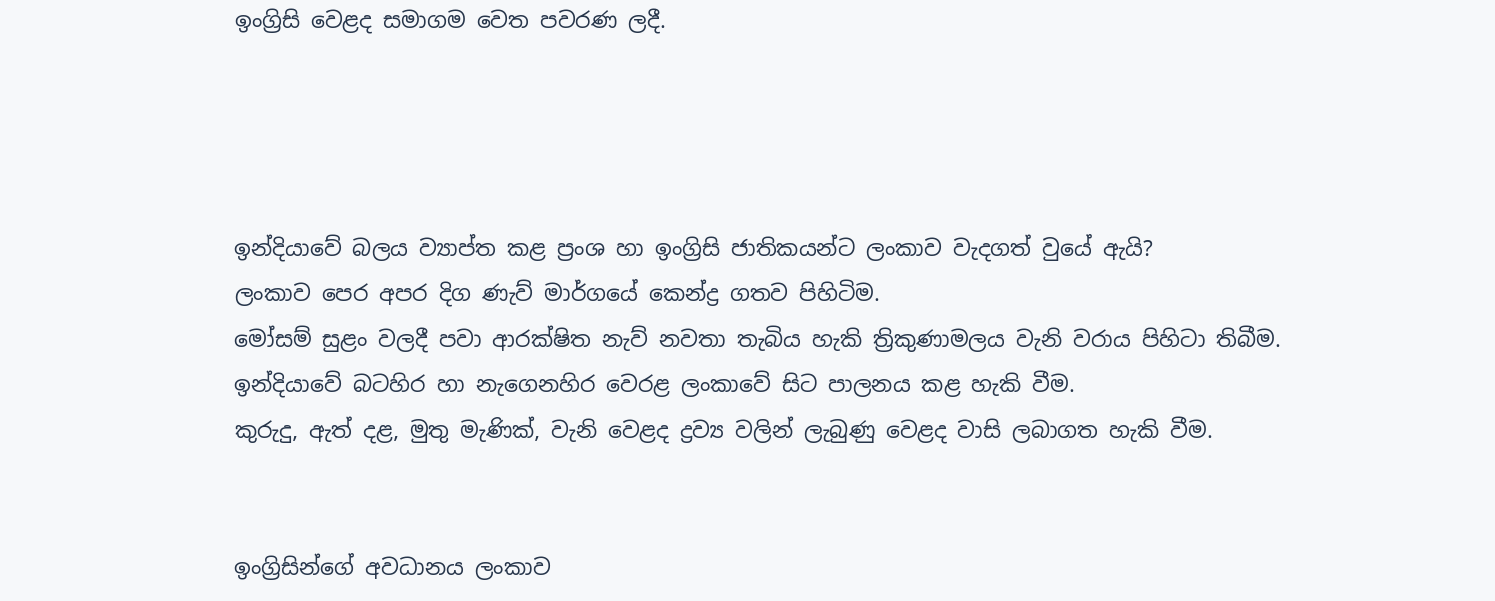ඉංග්‍රිසි වෙළද සමාගම වෙත පවරණ ලදී.




ඉන්දියාවේ බලය ව්‍යාප්ත කළ ප්‍රංශ හා ඉංග්‍රිසි ජාතිකයන්ට ලංකාව වැදගත් වුයේ ඇයි?
ලංකාව පෙර අපර දිග ණැව් මාර්ගයේ කෙන්ද්‍ර ගතව පිහිටිම.
මෝසම් සුළං වලදී පවා ආරක්ෂිත නැව් නවතා තැබිය හැකි ත්‍රිකුණාමලය වැනි වරාය පිහිටා තිබීම.
ඉන්දියාවේ බටහිර හා නැගෙනහිර වෙරළ ලංකාවේ සිට පාලනය කළ හැකි වීම.
කුරුදු, ඇත් දළ, මුතු මැණික්, වැනි වෙළද ද්‍රව්‍ය වලින් ලැබුණු වෙළද වාසි ලබාගත හැකි වීම.


ඉංග්‍රිසින්ගේ අවධානය ලංකාව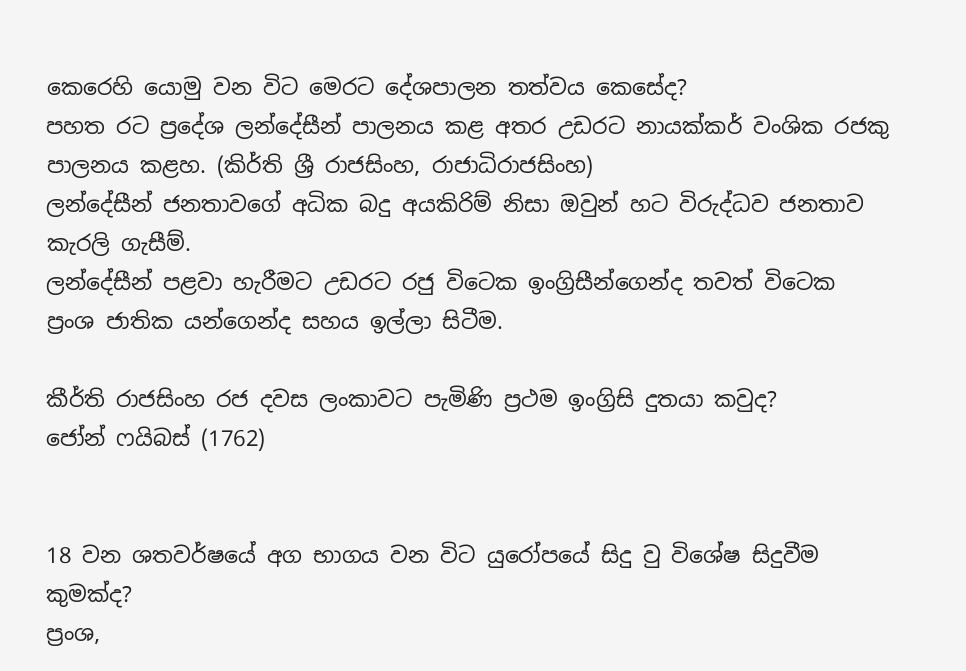කෙරෙහි යොමු වන විට මෙරට දේශපාලන තත්වය කෙසේද?
පහත රට ප්‍රදේශ ලන්දේසීන් පාලනය කළ අතර උඩරට නායක්කර් වංශික රජකු පාලනය කළහ. (කිර්ති ශ්‍රී රාජසිංහ, රාජාධිරාජසිංහ)
ලන්දේසීන් ජනතාවගේ අධික බදු අයකිරිම් නිසා ඔවුන් හට විරුද්ධව ජනතාව කැරලි ගැසීම්.
ලන්දේසීන් පළවා හැරීමට උඩරට රජු විටෙක ඉංග්‍රිසීන්ගෙන්ද තවත් විටෙක ප්‍රංශ ජාතික යන්ගෙන්ද සහය ඉල්ලා සිටීම.

කීර්ති රාජසිංහ රජ දවස ලංකාවට පැමිණි ප්‍රථම ඉංග්‍රිසි දුතයා කවුද?
ජෝන් ෆයිබස් (1762)


18 වන ශතවර්ෂයේ අග භාගය වන විට යුරෝපයේ සිදු වු විශේෂ සිදුවීම කුමක්ද?
ප්‍රංශ,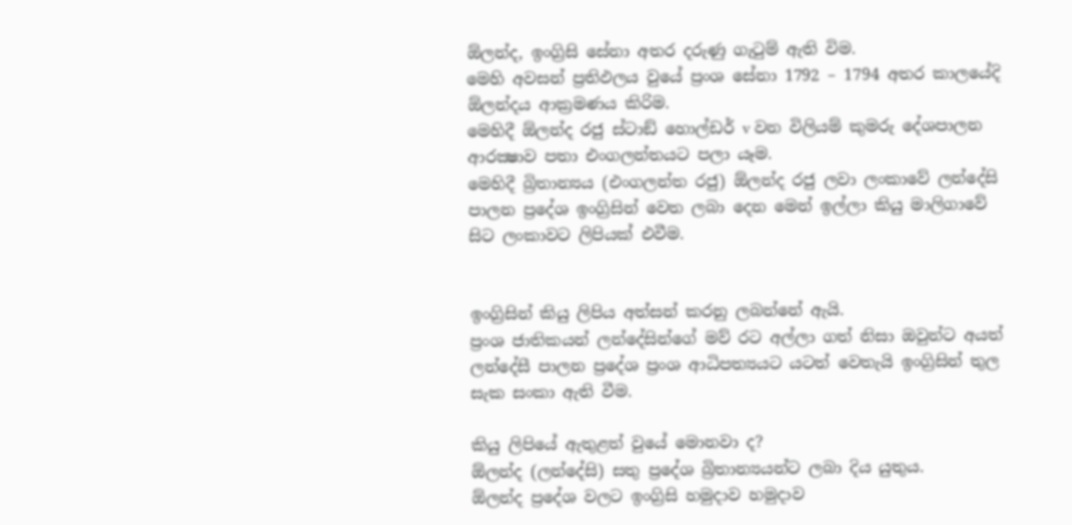ඕලන්ද, ඉංග්‍රිසි සේනා අතර දරුණු ගැටුම් ඇති විම.
මෙහි අවසන් ප්‍රතිඵලය වුයේ ප්‍රංශ සේනා 1792 – 1794 අතර කාලයේදි ඕලන්දය ආක්‍රමණය කිරිම.
මෙහිදී ඕලන්ද රජු ස්ටාඞ් හොල්ඩර් v වන විලියම් කුමරු දේශපාලන ආරක්‍ෂාව පතා එංගලන්තයට පලා යෑම.
මෙහිදී බ්‍රිතාන්‍යය (එංගලන්ත රජු) ඕලන්ද රජු ලවා ලංකාවේ ලන්දේසි පාලන ප්‍රදේශ ඉංග්‍රිසින් වෙත ලබා දෙන මෙන් ඉල්ලා කියු මාලිගාවේ සිට ලංකාවට ලිපියක් එවීම.


ඉංග්‍රිසින් කියු ලිපිය අත්සන් කරනු ලබන්නේ ඇයි.
ප්‍රංශ ජාතිකයන් ලන්දේසින්ගේ මව් රට අල්ලා ගත් නිසා ඔවුන්ට අයත් ලන්දේසී පාලන ප්‍රදේශ ප්‍රංශ ආධිපත්‍යයට යටත් වෙතැයි ඉංග්‍රිසින් තුල සැක සංකා ඇති වීම.

කියු ලිපියේ ඇතුළත් වුයේ මොනවා ද?
ඕලන්ද (ලන්දේසි) සතු ප්‍රදේශ බ්‍රිතාන්‍යයන්ට ලබා දිය යුතුය.
ඕලන්ද ප්‍රදේශ වලට ඉංග්‍රිසි හමුදාව හමුදාව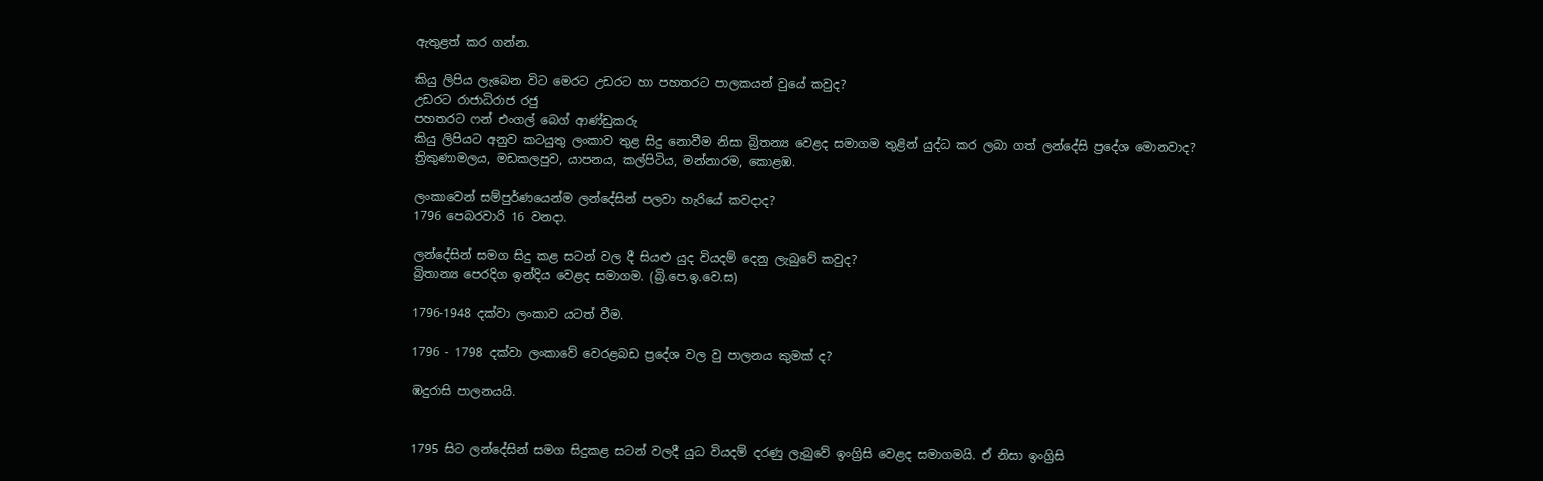ඇතුළත් කර ගන්න.

කියු ලිපිය ලැබෙන විට මෙරට උඩරට හා පහතරට පාලකයන් වුයේ කවුද?
උඩරට රාජාධිරාජ රජු
පහතරට ෆන් එංගල් බෙග් ආණ්ඩුකරු
කියු ලිපියට අනුව කටයුතු ලංකාව තුළ සිදු නොවීම නිසා බ්‍රිතන්‍ය වෙළද සමාගම තුළින් යුද්ධ කර ලබා ගත් ලන්දේසි ප්‍රදේශ මොනවාද?
ත්‍රිකුණාමලය, මඩකලපුව, යාපනය, කල්පිටිය, මන්නාරම, කොළඹ.

ලංකාවෙන් සම්පුර්ණයෙන්ම ලන්දේසින් පලවා හැරියේ කවදාද?
1796 පෙබරවාරි 16 වනදා.

ලන්දේසින් සමග සිදු කළ සටන් වල දී සියළු යුද වියදම් දෙනු ලැබුවේ කවුද?
බ්‍රිතාන්‍ය පෙරදිග ඉන්දිය වෙළද සමාගම. (බ්‍රි.පෙ.ඉ.වෙ.ස)

1796-1948 දක්වා ලංකාව යටත් වීම.

1796 - 1798 දක්වා ලංකාවේ වෙරළබඩ ප්‍රදේශ වල වු පාලනය කුමක් ද?

ඹදුරාසි පාලනයයි.


1795 සිට ලන්දේසින් සමග සිදුකළ සටන් වලදී යුධ වියදම් දරණු ලැබුවේ ඉංග්‍රිසි වෙළද සමාගමයි. ඒ නිසා ඉංග්‍රිසි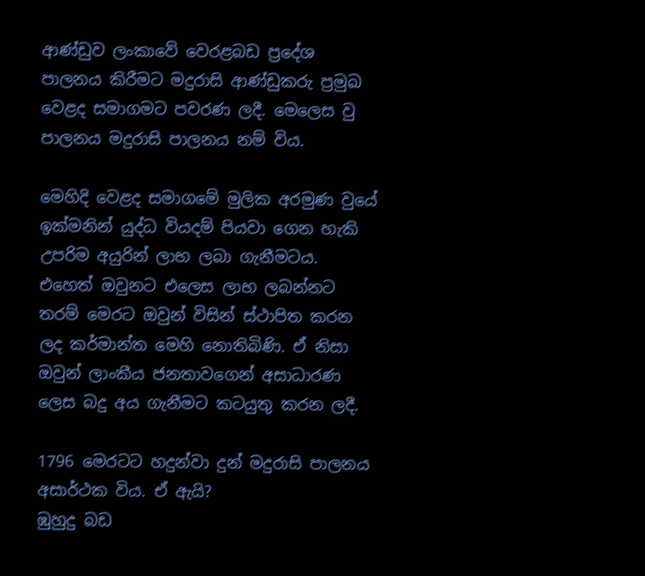ආණ්ඩුව ලංකාවේ වෙරළබඩ ප්‍රදේශ පාලනය කිරීමට මදුරාසි ආණ්ඩුකරු ප්‍රමුඛ වෙළද සමාගමට පවරණ ලදී. මෙලෙස වු පාලනය මදුරාසි පාලනය නම් විය.

මෙහිදි වෙළද සමාගමේ මුලික අරමුණ වුයේ ඉක්මනින් යුද්ධ වියදම් පියවා ගෙන හැකි උපරිම අයුරින් ලාභ ලබා ගැනීමටය. එහෙත් ඔවුනට එලෙස ලාභ ලබන්නට තරම් මෙරට ඔවුන් විසින් ස්ථාපිත කරන ලද කර්මාන්ත මෙහි නොතිබිණි. ඒ නිසා ඔවුන් ලාංකීය ජනතාවගෙන් අසාධාරණ ලෙස බදු අය ගැනීමට කටයුතු කරන ලදී.

1796 මෙරටට හදුන්වා දුන් මදුරාසි පාලනය අසාර්ථක විය. ඒ ඇයි?
ඹුහුදු බඩ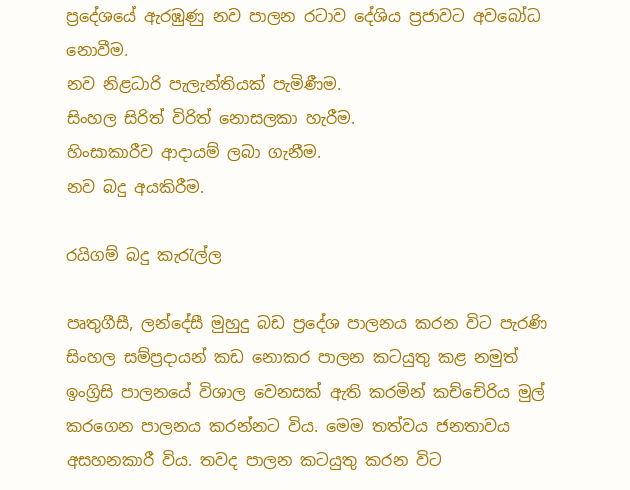ප්‍රදේශයේ ඇරඹුණු නව පාලන රටාව දේශිය ප්‍රජාවට අවබෝධ නොවීම.
නව නිළධාරි පැලැන්තියක් පැමිණීම.
සිංහල සිරිත් විරිත් නොසලකා හැරීම.
හිංසාකාරීව ආදායම් ලබා ගැනීම.
නව බදු අයකිරීම.

රයිගම් බදු කැරැල්ල

පෘතුගීසී, ලන්දේසී මුහුදු බඩ ප්‍රදේශ පාලනය කරන විට පැරණි සිංහල සම්ප්‍රදායන් කඩ නොකර පාලන කටයුතු කළ නමුත් ඉංග්‍රිසි පාලනයේ විශාල වෙනසක් ඇති කරමින් කච්චේරිය මුල් කරගෙන පාලනය කරන්නට විය. මෙම තත්වය ජනතාවය අසහනකාරී විය. තවද පාලන කටයුතු කරන විට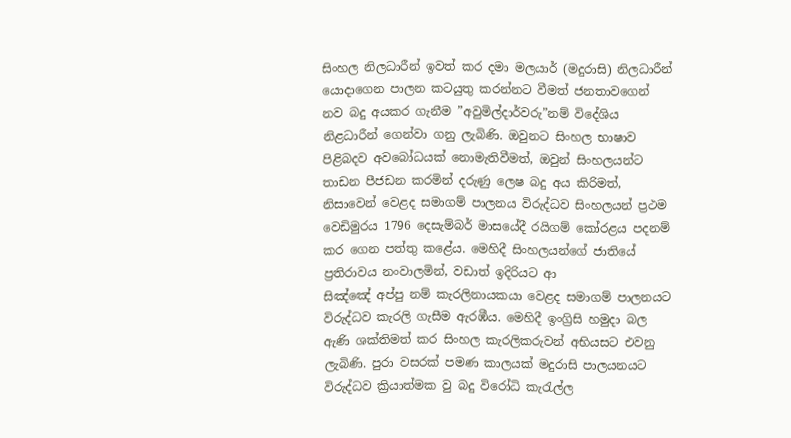සිංහල නිලධාරීන් ඉවත් කර දමා මලයාර් (මදුරාසි) නිලධාරීන් යොදාගෙන පාලන කටයුතු කරන්නට වීමත් ජනතාවගෙන් නව බදු අයකර ගැනීම ”අවුමිල්දාර්වරු”නම් විදේශිය නිළධාරීන් ගෙන්වා ගනු ලැබිණි. ඔවුනට සිංහල භාෂාව පිළිබදව අවබෝධයක් නොමැතිවීමත්, ඔවුන් සිංහලයන්ට තාඩන පීජඩන කරමින් දරුණු ලෙෂ බදු අය කිරිමත්, නිසාවෙන් වෙළද සමාගම් පාලනය විරුද්ධව සිංහලයන් ප්‍රථම වෙඩිමුරය 1796 දෙසැම්බර් මාසයේදී රයිගම් කෝරළය පදනම් කර ගෙන පත්තු කළේය. මෙහිදී සිංහලයන්ගේ ජාතියේ ප්‍රතිරාවය නංවාලමින්, වඩාත් ඉදිරියට ආ
සිඤ්ඤේ අප්පු නම් කැරලිනායකයා වෙළද සමාගම් පාලනයට විරුද්ධව කැරලි ගැසීම ඇරඹීය. මෙහිදී ඉංග්‍රිසි හමුදා බල ඇණි ශක්තිමත් කර සිංහල කැරලිකරුවන් අභියසට එවනු ලැබිණි. පුරා වසරක් පමණ කාලයක් මදුරාසි පාලයනයට විරුද්ධව ක්‍රියාත්මක වු බදු විරෝධි කැරැල්ල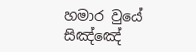හමාර වුයේ සිඤ්ඤේ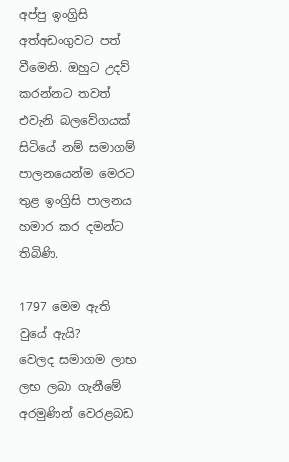අප්පු ඉංග්‍රිසි අත්අඩංගුවට පත් වීමෙනි. ඔහුට උදව් කරන්නට තවත් එවැනි බලවේගයක් සිටියේ නම් සමාගම් පාලනයෙන්ම මෙරට තුළ ඉංග්‍රිසි පාලනය හමාර කර දමන්ට තිබිණි.

1797 මෙම ඇති වුයේ ඇයි?
වෙලද සමාගම ලාභ ලභ ලබා ගැනීමේ අරමුණින් වෙරළබඩ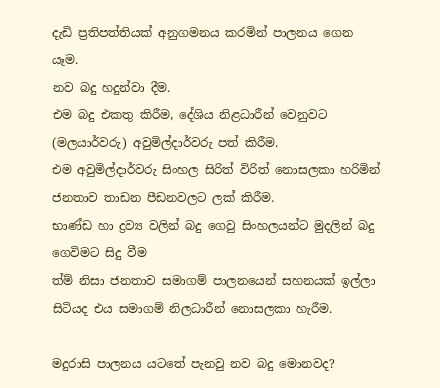දැඩි ප්‍රතිපත්තියක් අනුගමනය කරමින් පාලනය ගෙන යෑම.
නව බදු හදුන්වා දීම.
එම බදු එකතු කිරීම, දේශිය නිළධාරීන් වෙනුවට (මලයාර්වරු) අවුමිල්දාර්වරු පත් කිරීම.
එම අවුමිල්දාර්වරු සිංහල සිරිත් විරිත් නොසලකා හරිමින් ජනතාව තාඩන පීඩනවලට ලක් කිරීම.
භාණ්ඩ හා ද්‍රව්‍ය වලින් බදු ගෙවු සිංහලයන්ට මුදලින් බදු ගෙවිමට සිදු වීම
ත්‍ම් නිසා ජනතාව සමාගම් පාලනයෙන් සහනයක් ඉල්ලා සිටියද එය සමාගම් නිලධාරීන් නොසලකා හැරීම.

මදුරාසි පාලනය යටතේ පැනවු නව බදු මොනවද?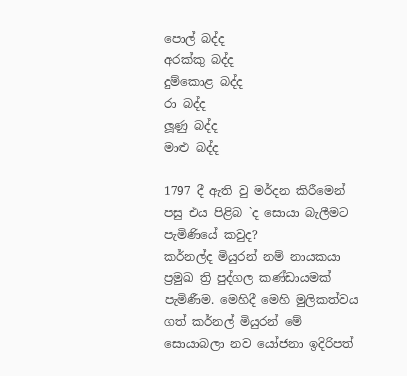පොල් බද්ද
අරක්කු බද්ද
දුම්කොළ බද්ද
රා බද්ද
ලූණු බද්ද
මාළු බද්ද

1797 දී ඇති වු මර්දන කිරීමෙන් පසු එය පිළිබ `ද සොයා බැලීමට පැමිණියේ කවුද?
කර්නල්ද මියුරන් නම් නායකයා ප්‍රමුඛ ත්‍රි පුද්ගල කණ්ඩායමක් පැමිණීම. මෙහිදී මෙහි මුලිකත්වය ගත් කර්නල් මියුරන් මේ සොයාබලා නව යෝජනා ඉදිරිපත්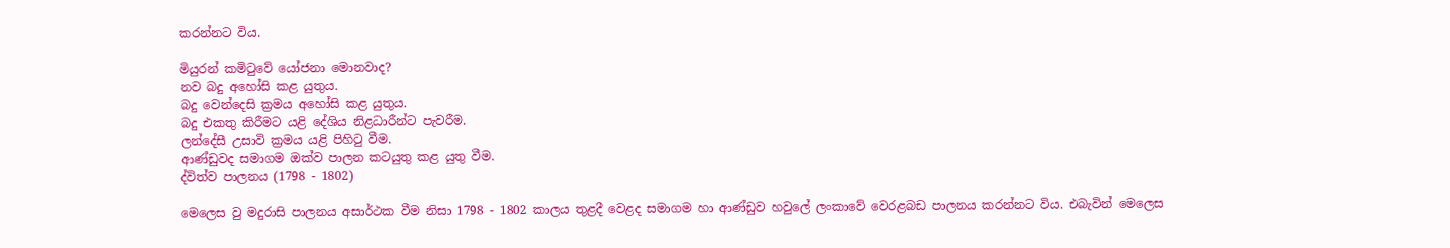කරන්නට විය.

මියුරන් කමිටුවේ යෝජනා මොනවාද?
නව බදු අහෝසි කළ යුතුය.
බදු වෙන්දෙසි ක්‍රමය අහෝසි කළ යුතුය.
බදු එකතු කිරීමට යළි දේශිය නිළධාරීන්ට පැවරීම.
ලන්දේසී උසාවි ක්‍රමය යළි පිහිටු වීම.
ආණ්ඩුවද සමාගම ඔක්ව පාලන කටයුතු කළ යුතු වීම.
ද්විත්ව පාලනය (1798 - 1802)

මෙලෙස වු මදුරාසි පාලනය අසාර්ථක වීම නිසා 1798 - 1802 කාලය තුළදී වෙළද සමාගම හා ආණ්ඩුව හවුලේ ලංකාවේ වෙරළබඩ පාලනය කරන්නට විය. එබැවින් මෙලෙස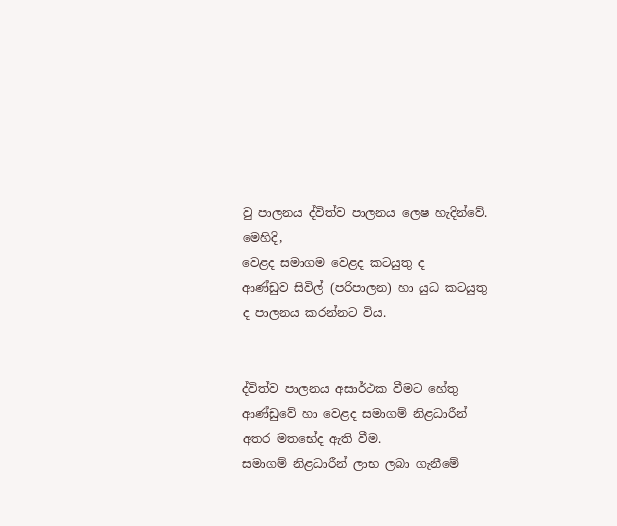වු පාලනය ද්විත්ව පාලනය ලෙෂ හැදින්වේ.
මෙහිදි,
වෙළද සමාගම වෙළද කටයුතු ද
ආණ්ඩුව සිවිල් (පරිපාලන) හා යුධ කටයුතු ද පාලනය කරන්නට විය.


ද්විත්ව පාලනය අසාර්ථක වීමට හේතු
ආණ්ඩුවේ හා වෙළද සමාගම් නිළධාරීන් අතර මතභේද ඇති වීම.
සමාගම් නිළධාරීන් ලාභ ලබා ගැනීමේ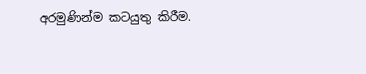අරමුණින්ම කටයුතු කිරීම.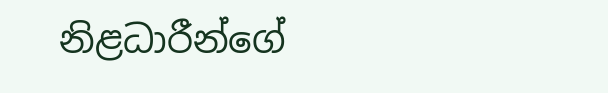නිළධාරීන්ගේ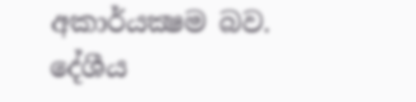අකාර්යක්‍ෂම බව.
දේශීය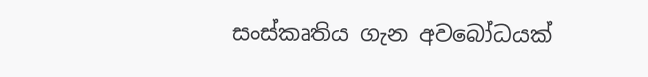සංස්කෘතිය ගැන අවබෝධයක්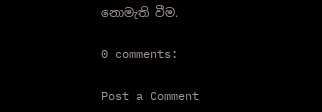නොමැති වීම.

0 comments:

Post a Comment